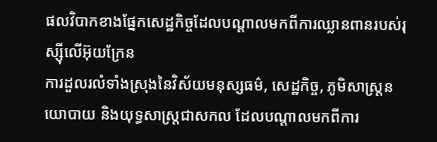ផលវិបាកខាងផ្នែកសេដ្ឋកិច្ចដែលបណ្ដាលមកពីការឈ្លានពានរបស់រុស្ស៊ីលើអ៊ុយក្រែន
ការដួលរលំទាំងស្រុងនៃវិស័យមនុស្សធម៌, សេដ្ឋកិច្ច, ភូមិសាស្ត្រនយោបាយ និងយុទ្ធសាស្ត្រជាសកល ដែលបណ្ដាលមកពីការ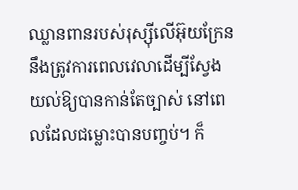ឈ្លានពានរបស់រុស្ស៊ីលើអ៊ុយក្រែន នឹងត្រូវការពេលវេលាដើម្បីស្វែងយល់ឱ្យបានកាន់តែច្បាស់ នៅពេលដែលជម្លោះបានបញ្ចប់។ ក៏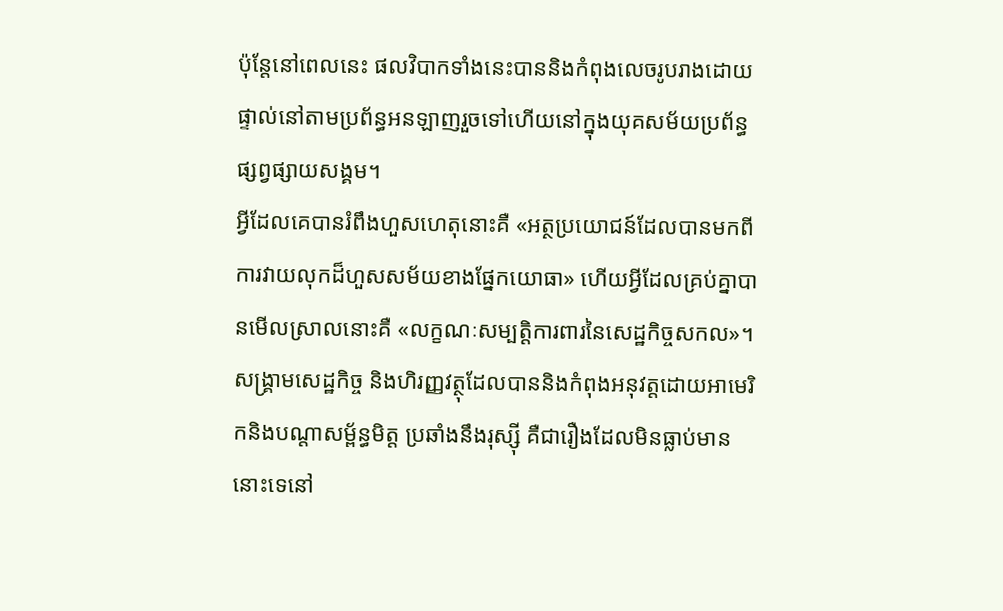ប៉ុន្តែនៅពេលនេះ ផលវិបាកទាំងនេះបាននិងកំពុងលេចរូបរាងដោយផ្ទាល់នៅតាមប្រព័ន្ធអនឡាញរួចទៅហើយនៅក្នុងយុគសម័យប្រព័ន្ធផ្សព្វផ្សាយសង្គម។
អ្វីដែលគេបានរំពឹងហួសហេតុនោះគឺ «អត្ថប្រយោជន៍ដែលបានមកពីការវាយលុកដ៏ហួសសម័យខាងផ្នែកយោធា» ហើយអ្វីដែលគ្រប់គ្នាបានមើលស្រាលនោះគឺ «លក្ខណៈសម្បត្តិការពារនៃសេដ្ឋកិច្ចសកល»។ សង្រ្គាមសេដ្ឋកិច្ច និងហិរញ្ញវត្ថុដែលបាននិងកំពុងអនុវត្តដោយអាមេរិកនិងបណ្តាសម្ព័ន្ធមិត្ត ប្រឆាំងនឹងរុស្ស៊ី គឺជារឿងដែលមិនធ្លាប់មាននោះទេនៅ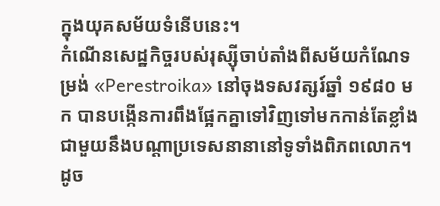ក្នុងយុគសម័យទំនើបនេះ។
កំណើនសេដ្ឋកិច្ចរបស់រុស្ស៊ីចាប់តាំងពីសម័យកំណែទម្រង់ «Perestroika» នៅចុងទសវត្សរ៍ឆ្នាំ ១៩៨០ មក បានបង្កើនការពឹងផ្អែកគ្នាទៅវិញទៅមកកាន់តែខ្លាំងជាមួយនឹងបណ្តាប្រទេសនានានៅទូទាំងពិភពលោក។ ដូច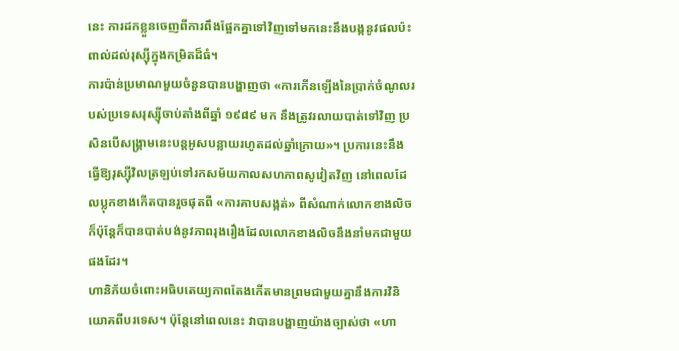នេះ ការដកខ្លួនចេញពីការពឹងផ្អែកគ្នាទៅវិញទៅមកនេះនឹងបង្កនូវផលប៉ះពាល់ដល់រុស្ស៊ីក្នុងកម្រិតដ៏ធំ។
ការប៉ាន់ប្រមាណមួយចំនួនបានបង្ហាញថា «ការកើនឡើងនៃប្រាក់ចំណូលរបស់ប្រទេសរុស្ស៊ីចាប់តាំងពីឆ្នាំ ១៩៨៩ មក នឹងត្រូវរលាយបាត់ទៅវិញ ប្រសិនបើសង្រ្គាមនេះបន្តអូសបន្លាយរហូតដល់ឆ្នាំក្រោយ»។ ប្រការនេះនឹងធ្វើឱ្យរុស្ស៊ីវិលត្រឡប់ទៅរកសម័យកាលសហភាពសូវៀតវិញ នៅពេលដែលប្លុកខាងកើតបានរួចផុតពី «ការគាបសង្កត់» ពីសំណាក់លោកខាងលិច ក៏ប៉ុន្តែក៏បានបាត់បង់នូវភាពរុងរឿងដែលលោកខាងលិចនឹងនាំមកជាមួយផងដែរ។
ហានិភ័យចំពោះអធិបតេយ្យភាពតែងកើតមានព្រមជាមួយគ្នានឹងការវិនិយោគពីបរទេស។ ប៉ុន្តែនៅពេលនេះ វាបានបង្ហាញយ៉ាងច្បាស់ថា «ហា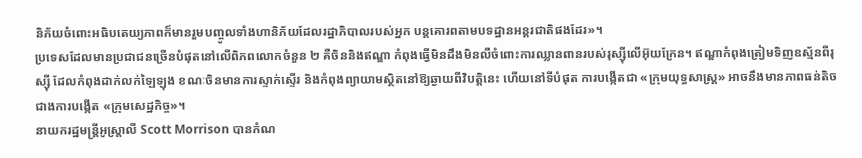និភ័យចំពោះអធិបតេយ្យភាពក៏មានរួមបញ្ចូលទាំងហានិភ័យដែលរដ្ឋាភិបាលរបស់អ្នក បន្តគោរពតាមបទដ្ឋានអន្តរជាតិផងដែរ»។
ប្រទេសដែលមានប្រជាជនច្រើនបំផុតនៅលើពិភពលោកចំនួន ២ គឺចិននិងឥណ្ឌា កំពុងធ្វើមិនដឹងមិនលឺចំពោះការឈ្លានពានរបស់រុស្ស៊ីលើអ៊ុយក្រែន។ ឥណ្ឌាកំពុងត្រៀមទិញឧស្ម័នពីរុស្ស៊ី ដែលកំពុងដាក់លក់ឡៃឡុង ខណៈចិនមានការស្ទាក់ស្ទើរ និងកំពុងព្យាយាមស្ថិតនៅឱ្យឆ្ងាយពីវិបត្តិនេះ ហើយនៅទីបំផុត ការបង្កើតជា «ក្រុមយុទ្ធសាស្ត្រ» អាចនឹងមានភាពធន់តិចជាងការបង្កើត «ក្រុមសេដ្ឋកិច្ច»។
នាយករដ្ឋមន្ត្រីអូស្ត្រាលី Scott Morrison បានកំណ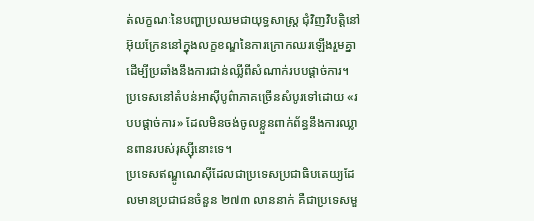ត់លក្ខណៈនៃបញ្ហាប្រឈមជាយុទ្ធសាស្ត្រ ជុំវិញវិបត្តិនៅអ៊ុយក្រែននៅក្នុងលក្ខខណ្ឌនៃការក្រោកឈរឡើងរួមគ្នា ដើម្បីប្រឆាំងនឹងការជាន់ឈ្លីពីសំណាក់របបផ្ដាច់ការ។ ប្រទេសនៅតំបន់អាស៊ីបូព៌ាភាគច្រើនសំបូរទៅដោយ «របបផ្ដាច់ការ» ដែលមិនចង់ចូលខ្លួនពាក់ព័ន្ធនឹងការឈ្លានពានរបស់រុស្ស៊ីនោះទេ។
ប្រទេសឥណ្ឌូណេស៊ីដែលជាប្រទេសប្រជាធិបតេយ្យដែលមានប្រជាជនចំនួន ២៧៣ លាននាក់ គឺជាប្រទេសមួ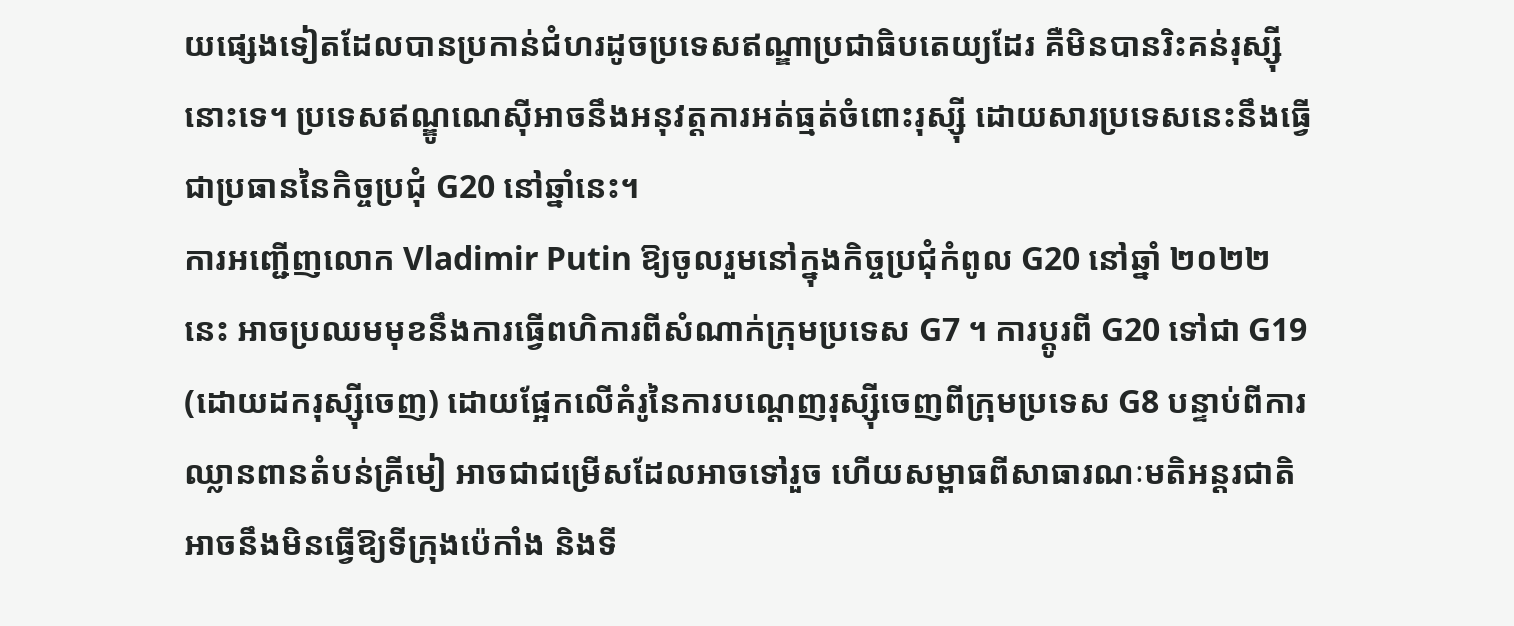យផ្សេងទៀតដែលបានប្រកាន់ជំហរដូចប្រទេសឥណ្ឌាប្រជាធិបតេយ្យដែរ គឺមិនបានរិះគន់រុស្ស៊ីនោះទេ។ ប្រទេសឥណ្ឌូណេស៊ីអាចនឹងអនុវត្តការអត់ធ្មត់ចំពោះរុស្ស៊ី ដោយសារប្រទេសនេះនឹងធ្វើជាប្រធាននៃកិច្ចប្រជុំ G20 នៅឆ្នាំនេះ។
ការអញ្ជើញលោក Vladimir Putin ឱ្យចូលរួមនៅក្នុងកិច្ចប្រជុំកំពូល G20 នៅឆ្នាំ ២០២២ នេះ អាចប្រឈមមុខនឹងការធ្វើពហិការពីសំណាក់ក្រុមប្រទេស G7 ។ ការប្ដូរពី G20 ទៅជា G19 (ដោយដករុស្ស៊ីចេញ) ដោយផ្អែកលើគំរូនៃការបណ្តេញរុស្ស៊ីចេញពីក្រុមប្រទេស G8 បន្ទាប់ពីការឈ្លានពានតំបន់គ្រីមៀ អាចជាជម្រើសដែលអាចទៅរួច ហើយសម្ពាធពីសាធារណៈមតិអន្តរជាតិ អាចនឹងមិនធ្វើឱ្យទីក្រុងប៉េកាំង និងទី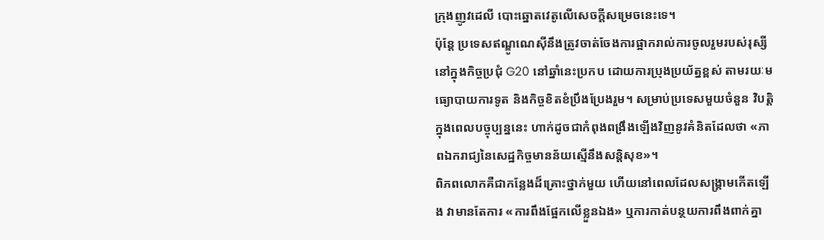ក្រុងញូវដេលី បោះឆ្នោតវេតូលើសេចក្ដីសម្រេចនេះទេ។
ប៉ុន្តែ ប្រទេសឥណ្ឌូណេស៊ីនឹងត្រូវចាត់ចែងការផ្អាករាល់ការចូលរួមរបស់រុស្សីនៅក្នុងកិច្ចប្រជុំ G20 នៅឆ្នាំនេះប្រកប ដោយការប្រុងប្រយ័ត្នខ្ពស់ តាមរយៈមធ្យោបាយការទូត និងកិច្ចខិតខំប្រឹងប្រែងរួម។ សម្រាប់ប្រទេសមួយចំនួន វិបត្តិក្នុងពេលបច្ចុប្បន្ននេះ ហាក់ដូចជាកំពុងពង្រឹងឡើងវិញនូវគំនិតដែលថា «ភាពឯករាជ្យនៃសេដ្ឋកិច្ចមានន័យស្មើនឹងសន្តិសុខ»។
ពិភពលោកគឺជាកន្លែងដ៏គ្រោះថ្នាក់មួយ ហើយនៅពេលដែលសង្គ្រាមកើតឡើង វាមានតែការ «ការពឹងផ្អែកលើខ្លួនឯង» ឬការកាត់បន្ថយការពឹងពាក់គ្នា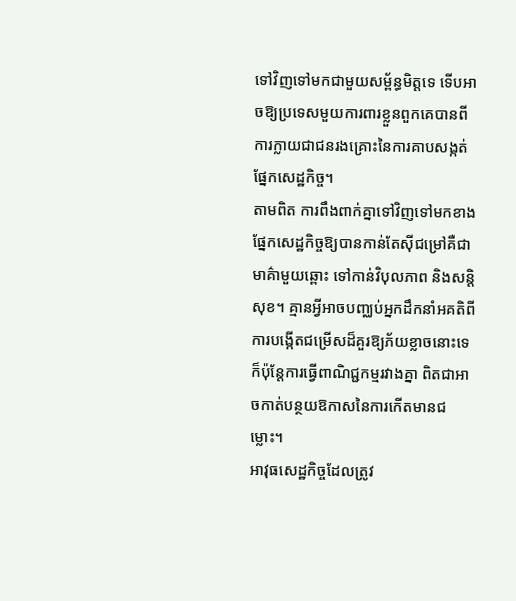ទៅវិញទៅមកជាមួយសម្ព័ន្ធមិត្តទេ ទើបអាចឱ្យប្រទេសមួយការពារខ្លួនពួកគេបានពីការក្លាយជាជនរងគ្រោះនៃការគាបសង្កត់ផ្នែកសេដ្ឋកិច្ច។
តាមពិត ការពឹងពាក់គ្នាទៅវិញទៅមកខាងផ្នែកសេដ្ឋកិច្ចឱ្យបានកាន់តែស៊ីជម្រៅគឺជាមាគ៌ាមួយឆ្ពោះ ទៅកាន់វិបុលភាព និងសន្តិសុខ។ គ្មានអ្វីអាចបញ្ឈប់អ្នកដឹកនាំអគតិពីការបង្កើតជម្រើសដ៏គួរឱ្យភ័យខ្លាចនោះទេ ក៏ប៉ុន្តែការធ្វើពាណិជ្ជកម្មរវាងគ្នា ពិតជាអាចកាត់បន្ថយឱកាសនៃការកើតមានជម្លោះ។
អាវុធសេដ្ឋកិច្ចដែលត្រូវ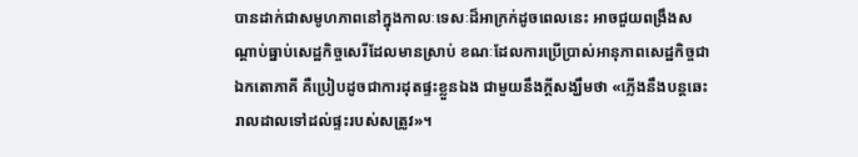បានដាក់ជាសមូហភាពនៅក្នុងកាលៈទេសៈដ៏អាក្រក់ដូចពេលនេះ អាចជួយពង្រឹងសណ្តាប់ធ្នាប់សេដ្ឋកិច្ចសេរីដែលមានស្រាប់ ខណៈដែលការប្រើប្រាស់អានុភាពសេដ្ឋកិច្ចជាឯកតោភាគី គឺប្រៀបដូចជាការដុតផ្ទះខ្លួនឯង ជាមួយនឹងក្តីសង្ឃឹមថា «ភ្លើងនឹងបន្តឆេះរាលដាលទៅដល់ផ្ទះរបស់សត្រូវ»។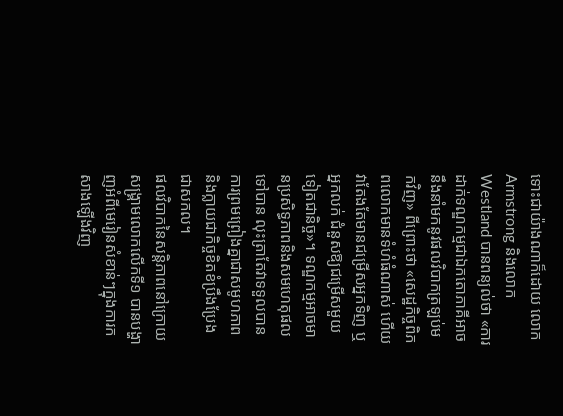ទោះជាយ៉ាងណាក៏ដោយ លោក Armstrong និងលោក Westland បានពន្យល់ថា «ការដាក់ទណ្ឌកម្មជាឯកតោភាគីអាចនឹងនាំមកនូវផលវិបាកត្រឡប់មកវិញ» ពីព្រោះថា «សេដ្ឋកិច្ចពិភពលោកមានទំហំធំណាស់ ហើយវាតែងតែមានជម្រើសអ្នកទិញ ឬអ្នកលក់ ជំនួសឱ្យជម្រើសមួយទៀតជានិច្ច»។ ទណ្ឌកម្មអាចមានប្រសិទ្ធភាពនិងសមហេតុផលទៅបាន លុះត្រាតែវាទទួលបានការព្រមព្រៀងគ្នាជាសមូហភាព និងក្លាយជាកិច្ចខិតខំប្រឹងប្រែងជាសកល។
ផលវិបាកនៃសន្តិភាពនៅក្រោយសង្គ្រាមលោកលើកទី១ បានបង្ហាញអំពីមេរៀនសំខាន់ៗក្នុងការកសាងឡើងវិញ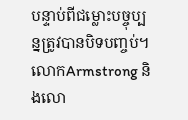បន្ទាប់ពីជម្លោះបច្ចុប្បន្នត្រូវបានបិទបញ្ចប់។ លោកArmstrong និងលោ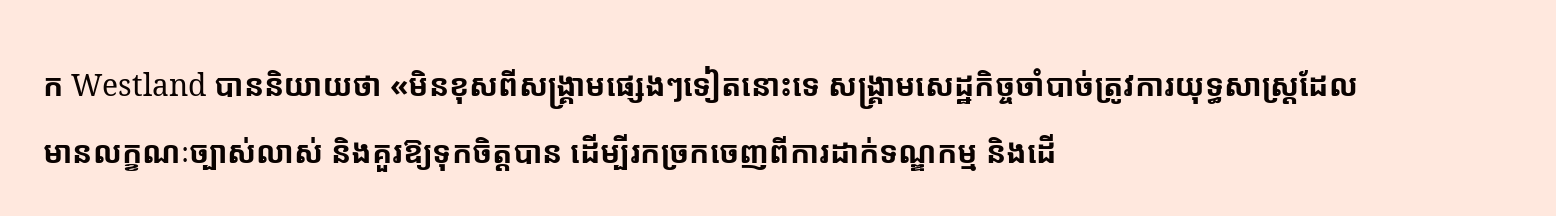ក Westland បាននិយាយថា «មិនខុសពីសង្គ្រាមផ្សេងៗទៀតនោះទេ សង្គ្រាមសេដ្ឋកិច្ចចាំបាច់ត្រូវការយុទ្ធសាស្ត្រដែលមានលក្ខណៈច្បាស់លាស់ និងគួរឱ្យទុកចិត្តបាន ដើម្បីរកច្រកចេញពីការដាក់ទណ្ឌកម្ម និងដើ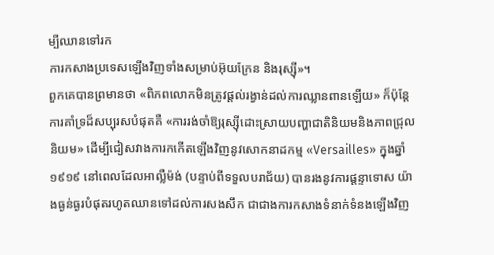ម្បីឈានទៅរក
ការកសាងប្រទេសឡើងវិញទាំងសម្រាប់អ៊ុយក្រែន និងរុស្ស៊ី»។
ពួកគេបានព្រមានថា «ពិភពលោកមិនត្រូវផ្តល់រង្វាន់ដល់ការឈ្លានពានឡើយ» ក៏ប៉ុន្តែការគាំទ្រដ៏សប្បុរសបំផុតគឺ «ការរង់ចាំឱ្យរុស្ស៊ីដោះស្រាយបញ្ហាជាតិនិយមនិងភាពជ្រុលនិយម» ដើម្បីជៀសវាងការកកើតឡើងវិញនូវសោកនាដកម្ម «Versailles» ក្នុងឆ្នាំ ១៩១៩ នៅពេលដែលអាល្លឺម៉ង់ (បន្ទាប់ពីទទួលបរាជ័យ) បានរងនូវការផ្តន្ទាទោស យ៉ាងធ្ងន់ធ្ងរបំផុតរហូតឈានទៅដល់ការសងសឹក ជាជាងការកសាងទំនាក់ទំនងឡើងវិញ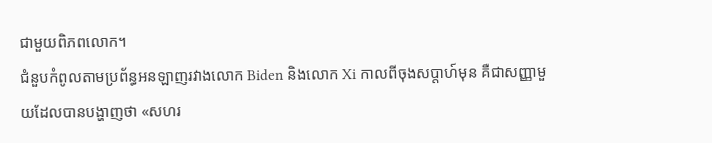ជាមួយពិភពលោក។
ជំនួបកំពូលតាមប្រព័ន្ធអនឡាញរវាងលោក Biden និងលោក Xi កាលពីចុងសប្តាហ៍មុន គឺជាសញ្ញាមួយដែលបានបង្ហាញថា «សហរ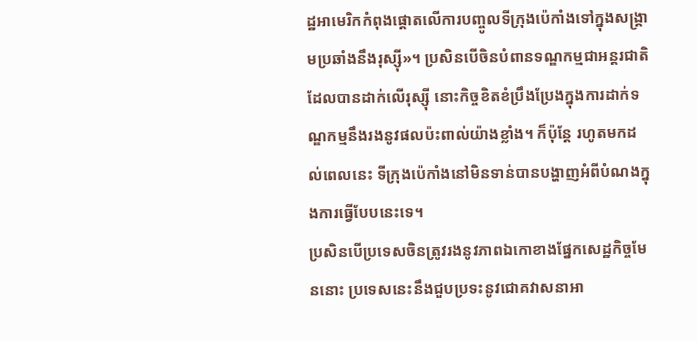ដ្ឋអាមេរិកកំពុងផ្តោតលើការបញ្ចូលទីក្រុងប៉េកាំងទៅក្នុងសង្រ្គាមប្រឆាំងនឹងរុស្ស៊ី»។ ប្រសិនបើចិនបំពានទណ្ឌកម្មជាអន្តរជាតិ ដែលបានដាក់លើរុស្ស៊ី នោះកិច្ចខិតខំប្រឹងប្រែងក្នុងការដាក់ទណ្ឌកម្មនឹងរងនូវផលប៉ះពាល់យ៉ាងខ្លាំង។ ក៏ប៉ុន្តែ រហូតមកដល់ពេលនេះ ទីក្រុងប៉េកាំងនៅមិនទាន់បានបង្ហាញអំពីបំណងក្នុងការធ្វើបែបនេះទេ។
ប្រសិនបើប្រទេសចិនត្រូវរងនូវភាពឯកោខាងផ្នែកសេដ្ឋកិច្ចមែននោះ ប្រទេសនេះនឹងជួបប្រទះនូវជោគវាសនាអា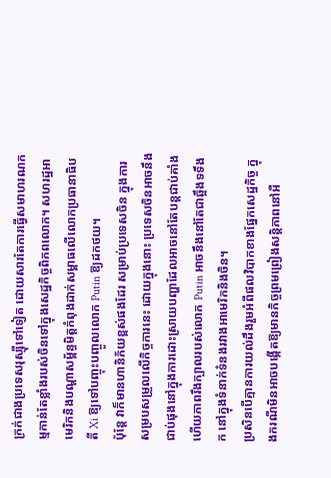ក្រក់ជាងប្រទេសរុស្ស៊ីទៅទៀត ដោយសារតែការធ្វើសមាហរណកម្មកាន់តែខ្លាំងរបស់ចិនទៅក្នុងសេដ្ឋកិច្ចពិភពលោក។ សហរដ្ឋអាមេរិកនិងបណ្តាសម្ព័ន្ធមិត្តកំពុងដាក់សម្ពាធលើលោកប្រធានាធិបតី Xi ឱ្យទៅបញ្ចុះបញ្ចូលលោក Putin ឱ្យដកថយ។
ប៉ុន្តែ វាក៏មានហានិភ័យខ្ពស់ផងដែរ សម្រាប់ប្រទេសចិន ក្នុងការសម្របសម្រួលលើកិច្ចការនេះ ដោយក្នុងនោះ ប្រទេសចិនអាចនឹងជាប់ផុងនៅក្នុងការដោះស្រាយបញ្ហាដែលអាចនៅតែបន្តជាប់គាំង ហើយភាពរឹងក្បាលរបស់លោក Putin អាចនឹងនៅតែជាឆ្អឹងទទឹងក នៅក្នុងទំនាក់ទំនងរវាងអាមេរិកនិងចិន។
ប្រសិនបើគ្មានការយល់ដឹងរួមអំពីផលវិបាកខាងផ្នែកសេដ្ឋកិច្ច ក្នុងករណីមិនអាចបង្កើតឱ្យមានកិច្ចព្រមព្រៀងសន្តិភាពនៅអឺ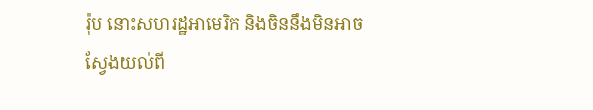រ៉ុប នោះសហរដ្ឋអាមេរិក និងចិននឹងមិនអាចស្វែងយល់ពី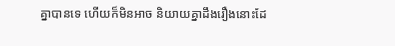គ្នាបានទេ ហើយក៏មិនអាច និយាយគ្នាដឹងរឿងនោះដែ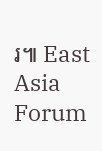រ៕ East Asia Forum